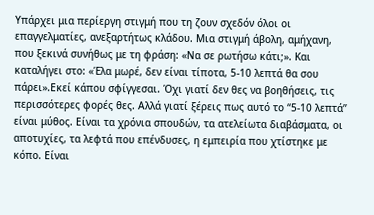Υπάρχει μια περίεργη στιγμή που τη ζουν σχεδόν όλοι οι επαγγελματίες, ανεξαρτήτως κλάδου. Μια στιγμή άβολη, αμήχανη, που ξεκινά συνήθως με τη φράση: «Να σε ρωτήσω κάτι;». Και καταλήγει στο: «Έλα μωρέ, δεν είναι τίποτα, 5-10 λεπτά θα σου πάρει».Εκεί κάπου σφίγγεσαι. Όχι γιατί δεν θες να βοηθήσεις, τις περισσότερες φορές θες. Αλλά γιατί ξέρεις πως αυτό το “5-10 λεπτά” είναι μύθος. Είναι τα χρόνια σπουδών, τα ατελείωτα διαβάσματα, οι αποτυχίες, τα λεφτά που επένδυσες, η εμπειρία που χτίστηκε με κόπο. Είναι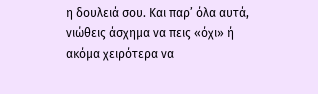η δουλειά σου. Και παρ’ όλα αυτά, νιώθεις άσχημα να πεις «όχι» ή ακόμα χειρότερα να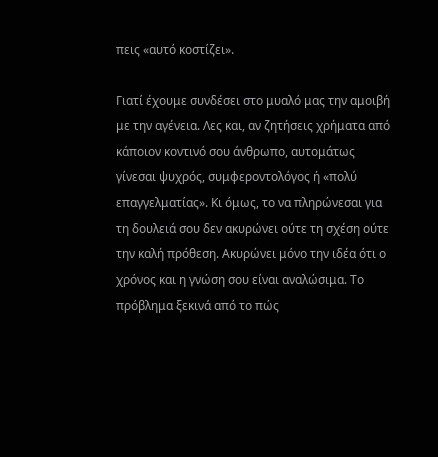πεις «αυτό κοστίζει».

Γιατί έχουμε συνδέσει στο μυαλό μας την αμοιβή με την αγένεια. Λες και, αν ζητήσεις χρήματα από κάποιον κοντινό σου άνθρωπο, αυτομάτως γίνεσαι ψυχρός, συμφεροντολόγος ή «πολύ επαγγελματίας». Κι όμως, το να πληρώνεσαι για τη δουλειά σου δεν ακυρώνει ούτε τη σχέση ούτε την καλή πρόθεση. Ακυρώνει μόνο την ιδέα ότι ο χρόνος και η γνώση σου είναι αναλώσιμα. Το πρόβλημα ξεκινά από το πώς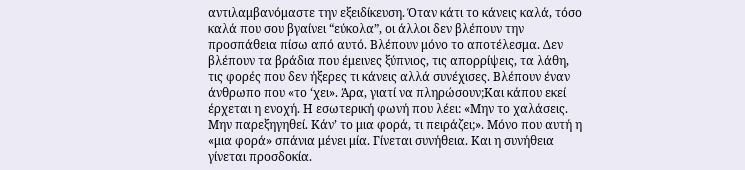αντιλαμβανόμαστε την εξειδίκευση. Όταν κάτι το κάνεις καλά, τόσο καλά που σου βγαίνει “εύκολα”, οι άλλοι δεν βλέπουν την προσπάθεια πίσω από αυτό. Βλέπουν μόνο το αποτέλεσμα. Δεν βλέπουν τα βράδια που έμεινες ξύπνιος, τις απορρίψεις, τα λάθη, τις φορές που δεν ήξερες τι κάνεις αλλά συνέχισες. Βλέπουν έναν άνθρωπο που «το ‘χει». Άρα, γιατί να πληρώσουν;Και κάπου εκεί έρχεται η ενοχή. Η εσωτερική φωνή που λέει: «Μην το χαλάσεις. Μην παρεξηγηθεί. Κάν’ το μια φορά, τι πειράζει;». Μόνο που αυτή η «μια φορά» σπάνια μένει μία. Γίνεται συνήθεια. Και η συνήθεια γίνεται προσδοκία.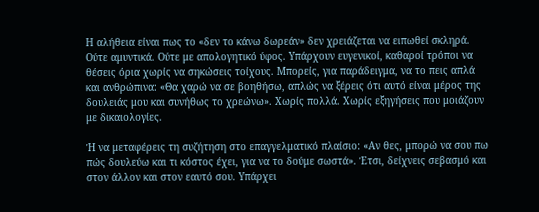Η αλήθεια είναι πως το «δεν το κάνω δωρεάν» δεν χρειάζεται να ειπωθεί σκληρά. Ούτε αμυντικά. Ούτε με απολογητικό ύφος. Υπάρχουν ευγενικοί, καθαροί τρόποι να θέσεις όρια χωρίς να σηκώσεις τοίχους. Μπορείς, για παράδειγμα, να το πεις απλά και ανθρώπινα: «Θα χαρώ να σε βοηθήσω, απλώς να ξέρεις ότι αυτό είναι μέρος της δουλειάς μου και συνήθως το χρεώνω». Χωρίς πολλά. Χωρίς εξηγήσεις που μοιάζουν με δικαιολογίες.

Ή να μεταφέρεις τη συζήτηση στο επαγγελματικό πλαίσιο: «Αν θες, μπορώ να σου πω πώς δουλεύω και τι κόστος έχει, για να το δούμε σωστά». Έτσι, δείχνεις σεβασμό και στον άλλον και στον εαυτό σου. Υπάρχει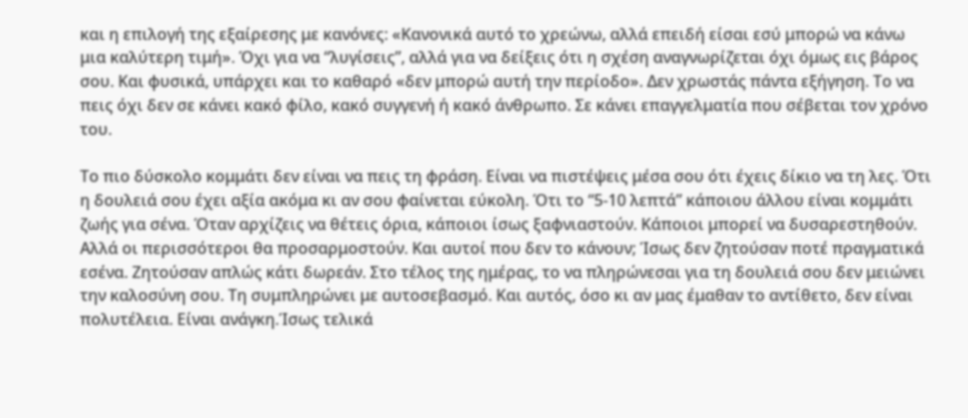και η επιλογή της εξαίρεσης με κανόνες: «Κανονικά αυτό το χρεώνω, αλλά επειδή είσαι εσύ μπορώ να κάνω μια καλύτερη τιμή». Όχι για να “λυγίσεις”, αλλά για να δείξεις ότι η σχέση αναγνωρίζεται όχι όμως εις βάρος σου. Και φυσικά, υπάρχει και το καθαρό «δεν μπορώ αυτή την περίοδο». Δεν χρωστάς πάντα εξήγηση. Το να πεις όχι δεν σε κάνει κακό φίλο, κακό συγγενή ή κακό άνθρωπο. Σε κάνει επαγγελματία που σέβεται τον χρόνο του.

Το πιο δύσκολο κομμάτι δεν είναι να πεις τη φράση. Είναι να πιστέψεις μέσα σου ότι έχεις δίκιο να τη λες. Ότι η δουλειά σου έχει αξία ακόμα κι αν σου φαίνεται εύκολη. Ότι το “5-10 λεπτά” κάποιου άλλου είναι κομμάτι ζωής για σένα. Όταν αρχίζεις να θέτεις όρια, κάποιοι ίσως ξαφνιαστούν. Κάποιοι μπορεί να δυσαρεστηθούν. Αλλά οι περισσότεροι θα προσαρμοστούν. Και αυτοί που δεν το κάνουν; Ίσως δεν ζητούσαν ποτέ πραγματικά εσένα. Ζητούσαν απλώς κάτι δωρεάν. Στο τέλος της ημέρας, το να πληρώνεσαι για τη δουλειά σου δεν μειώνει την καλοσύνη σου. Τη συμπληρώνει με αυτοσεβασμό. Και αυτός, όσο κι αν μας έμαθαν το αντίθετο, δεν είναι πολυτέλεια. Είναι ανάγκη.Ίσως τελικά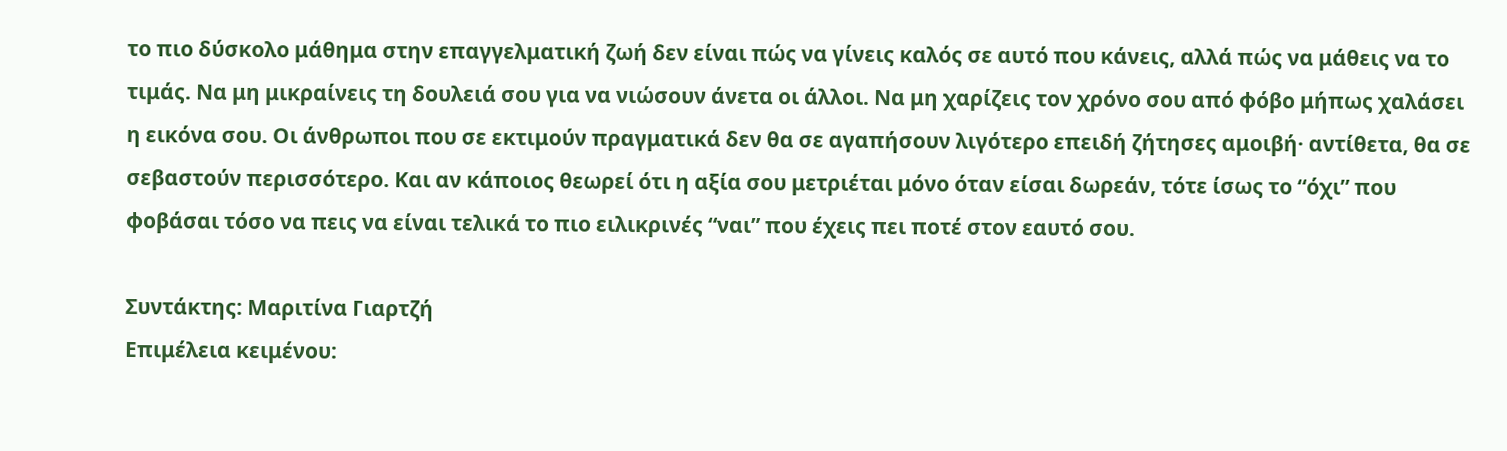το πιο δύσκολο μάθημα στην επαγγελματική ζωή δεν είναι πώς να γίνεις καλός σε αυτό που κάνεις, αλλά πώς να μάθεις να το τιμάς. Να μη μικραίνεις τη δουλειά σου για να νιώσουν άνετα οι άλλοι. Να μη χαρίζεις τον χρόνο σου από φόβο μήπως χαλάσει η εικόνα σου. Οι άνθρωποι που σε εκτιμούν πραγματικά δεν θα σε αγαπήσουν λιγότερο επειδή ζήτησες αμοιβή· αντίθετα, θα σε σεβαστούν περισσότερο. Και αν κάποιος θεωρεί ότι η αξία σου μετριέται μόνο όταν είσαι δωρεάν, τότε ίσως το “όχι” που φοβάσαι τόσο να πεις να είναι τελικά το πιο ειλικρινές “ναι” που έχεις πει ποτέ στον εαυτό σου.

Συντάκτης: Μαριτίνα Γιαρτζή
Επιμέλεια κειμένου: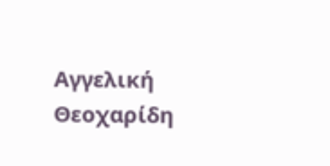Αγγελική Θεοχαρίδη